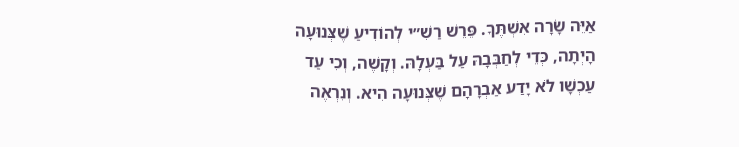אַיֵּה שָׂרָה אִשְׁתֶּךָ. פֵּרֵשׁ רַשִׁ״י לְהוֹדִיעַ שֶׁצְּנוּעָה הָיְתָה, כְּדֵי לְחַבְּבָהּ עַל בַּעְלָהּ. וְקָשֶׁה, וְכִי עַד עַכְשָׁו לֹא יָדַע אַבְרָהָם שֶׁצְּנוּעָה הִיא. וְנִרְאֶה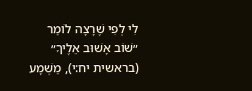לִי לְפִי שֶׁרָצָה לוֹמַר ״שׁוֹב אָשׁוּב אֵלֶיךָ״ (בראשית יח:י), מַשְׁמָע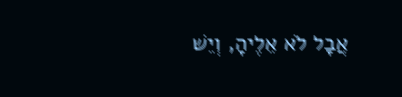אֲבָל לֹא אֵלֶיהָ, וְיֵשׁ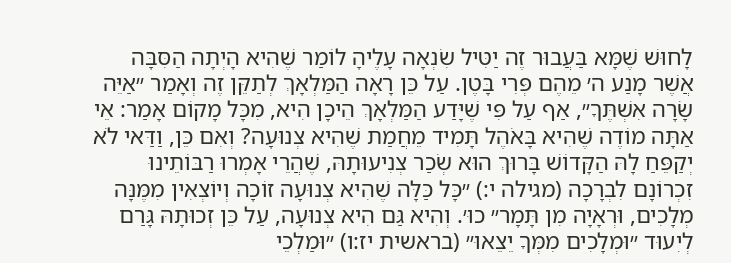לָחוּשׁ שֶׁמָּא בַּעֲבוּר זֶה יַטִּיל שִׂנְאָה עָלֶיהָ לוֹמַר שֶׁהִיא הָיְתָה הַסִּבָּה אֲשֶׁר מָנַע ה׳ מֵהֶם פְּרִי בָּטֶן. עַל כֵּן רָאָה הַמַּלְאָךְ לְתַקֵּן זֶה וְאָמַר ״אַיֵּה שָׂרָה אִשְׁתֶּךָ״, אַף עַל פִּי שֶׁיָּדַע הַמַּלְאָךְ הֵיכָן הִיא, מִכָּל מָקוֹם אָמַר: אֵי אַתָּה מוֹדֶה שֶׁהִיא בָּאֹהֶל תָּמִיד מֵחֲמַת שֶׁהִיא צְנוּעָה? וְאִם כֵּן, וַדַּאי לֹא יְקַפֵּחַ לָהּ הַקָּדוֹשׁ בָּרוּךְ הוּא שְׂכַר צְנִיעוּתָהּ, שֶׁהֲרֵי אָמְרוּ רַבּוֹתֵינוּ זִכְרוֹנָם לִבְרָכָה (מגילה י:) ״כָּל כַּלָּה שֶׁהִיא צְנוּעָה זוֹכָה וְיוֹצְאִין מִמֶּנָּה מְלָכִים, וּרְאָיָה מִן תָּמָר״ כוּ׳. וְהִיא גַּם הִיא צְנוּעָה, עַל כֵּן זְכוּתָהּ גָּרַם לְיִעוּד ״וּמְלָכִים מִמְּךָ יֵצֵאוּ״ (בראשית יז:ו) ״וּמַלְכֵי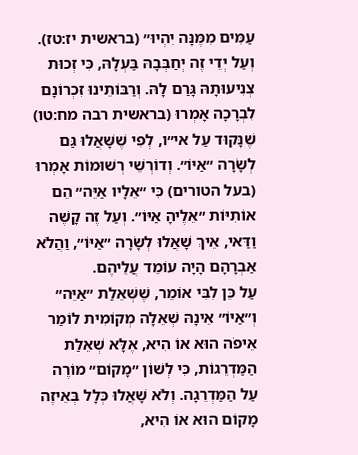עַמִּים מִמֶּנָּה יִהְיוּ״ (בראשית יז:טז). וְעַל יְדֵי זֶה יְחַבְּבָהּ בַּעְלָהּ, כִּי זְכוּת צְנִיעוּתָהּ גָּרַם לָהּ. וְרַבּוֹתֵינוּ זִכְרוֹנָם לִבְרָכָה אָמְרוּ (בראשית רבה מח:טו) שֶׁנָּקוּד עַל אי״ו, לְפִי שֶׁשָּׁאֲלוּ גַּם לְשָׂרָה ״אַיּוֹ״. וְדוֹרְשֵׁי רְשׁוּמוֹת אָמְרוּ (בעל הטורים) כִּי ״אֵלָיו אַיֵּה״ הֵם אוֹתִיּוֹת ״אֵלֶיהָ אַיּוֹ״. וְעַל זֶה קָשֶׁה וַדַּאי, אֵיךְ שָׁאֲלוּ לְשָׂרָה ״אַיּוֹ״, וַהֲלֹא אַבְרָהָם הָיָה עוֹמֵד עֲלֵיהֶם.
עַל כֵּן לִבִּי אוֹמֵר, שֶׁשְּׁאֵלַת ״אַיֵּה״ וְ״אַיּוֹ״ אֵינָהּ שְׁאֵלָה מְקוֹמִית לוֹמַר אֵיפֹה הוּא אוֹ הִיא, אֶלָּא שְׁאֵלַת הַמַּדְרֵגוֹת, כִּי לְשׁוֹן ״מָקוֹם״ מוֹרֶה עַל הַמַּדְרֵגָה. וְלֹא שָׁאֲלוּ כְּלָל בְּאֵיזֶה מָקוֹם הוּא אוֹ הִיא,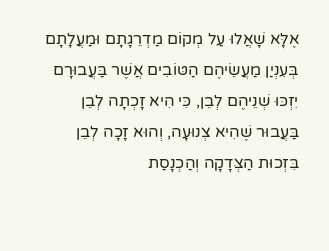אֶלָּא שָׁאֲלוּ עַל מְקוֹם מַדְרֵגָתָם וּמַעֲלָתָם בְּעִנְיַן מַעֲשֵׂיהֶם הַטּוֹבִים אֲשֶׁר בַּעֲבוּרָם יִזְכּוּ שְׁנֵיהֶם לְבֵן, כִּי הִיא זָכְתָה לְבֵן בַּעֲבוּר שֶׁהִיא צְנוּעָה, וְהוּא זָכָה לְבֵן בִּזְכוּת הַצְּדָקָה וְהַכְנָסַת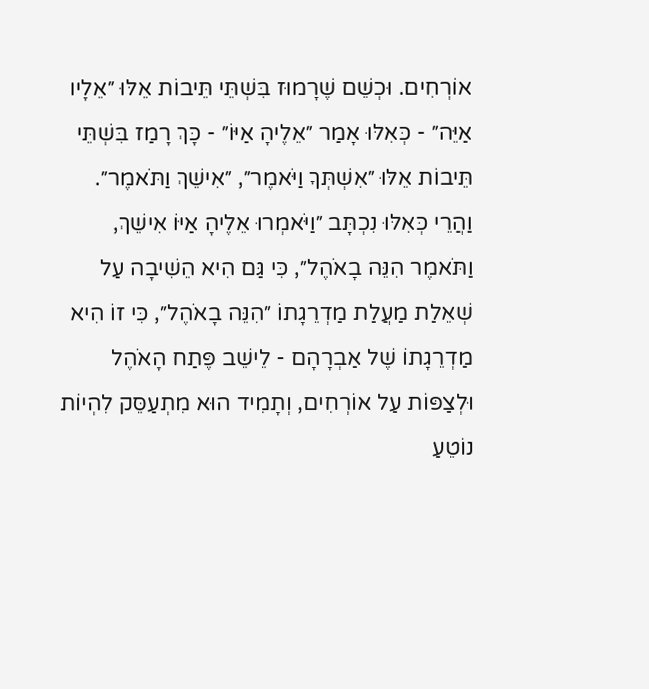אוֹרְחִים. וּכְשֵׁם שֶׁרָמוּז בִּשְׁתֵּי תֵּיבוֹת אֵלּוּ ״אֵלָיו אַיֵּה״ - כְּאִלּוּ אָמַר ״אֵלֶיהָ אַיּוֹ״ - כָּךְ רָמַז בִּשְׁתֵּי תֵּיבוֹת אֵלּוּ ״אִשְׁתְּךָ וַיֹּאמֶר״, ״אִישֵׁךְ וַתֹּאמֶר״. וַהֲרֵי כְּאִלּוּ נִכְתָּב ״וַיֹּאמְרוּ אֵלֶיהָ אַיּוֹ אִישֵׁךְ, וַתֹּאמֶר הִנֵּה בָאֹהֶל״, כִּי גַּם הִיא הֵשִׁיבָה עַל שְׁאֵלַת מַעֲלַת מַדְרֵגָתוֹ ״הִנֵּה בָאֹהֶל״, כִּי זוֹ הִיא מַדְרֵגָתוֹ שֶׁל אַבְרָהָם - לֵישֵׁב פֶּתַח הָאֹהֶל וּלְצַפּוֹת עַל אוֹרְחִים, וְתָמִיד הוּא מִתְעַסֵּק לִהְיוֹת נוֹטֵעַ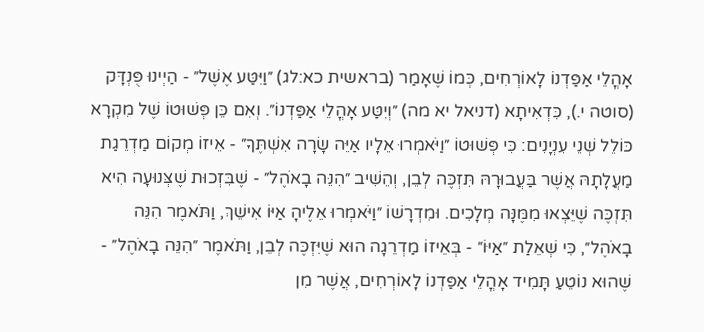אָהֳלֵי אַפַּדְנוֹ לָאוֹרְחִים, כְּמוֹ שֶׁאָמַר (בראשית כא:לג) ״וַיִּטַּע אֶשֶׁל״ - הַיְינוּ פֻּנְדָּק (סוטה י.), כִּדְאִיתָא (דניאל יא מה) ״וְיִטַּע אָהֳלֵי אַפַּדְנוֹ״. וְאִם כֵּן פְּשׁוּטוֹ שֶׁל מִקְרָא כּוֹלֵל שְׁנֵי עִנְיָנִים: כִּי פְּשׁוּטוֹ ״וַיֹּאמְרוּ אֵלָיו אַיֵּה שָׂרָה אִשְׁתֶּךָ״ - אֵיזוֹ מְקוֹם מַדְרֵגַת מַעֲלָתָהּ אֲשֶׁר בַּעֲבוּרָהּ תִּזְכֶּה לְבֵן, וְהֵשִׁיב ״הִנֵּה בָאֹהֶל״ - שֶׁבִּזְכוּת שֶׁצְּנוּעָה הִיא תִּזְכֶּה שֶׁיֵּצְאוּ מִמֶּנָּה מְלָכִים. וּמִדְרָשׁוֹ ״וַיֹּאמְרוּ אֵלֶיהָ אַיּוֹ אִישֵׁךְ, וַתֹּאמֶר הִנֵּה בָאֹהֶל״, כִּי שְׁאֵלַת ״אַיּוֹ״ - בְּאֵיזוֹ מַדְרֵגָה הוּא שֶׁיִּזְכֶּה לְבֵן, וַתֹּאמֶר ״הִנֵּה בָאֹהֶל״ - שֶׁהוּא נוֹטֵעַ תָּמִיד אָהֳלֵי אַפַּדְנוֹ לָאוֹרְחִים, אֲשֶׁר מִן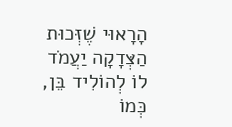הָרָאוּי שֶׁזְּכוּת הַצְּדָקָה יַעֲמֹד לוֹ לְהוֹלִיד בֵּן, כְּמוֹ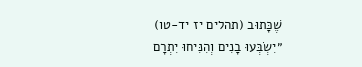שֶׁכָּתוּב (תהלים יז יד-טו) ״יִשְׂבְּעוּ בָנִים וְהִנִּיחוּ יִתְרָם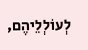לְעוֹלְלֵיהֶם,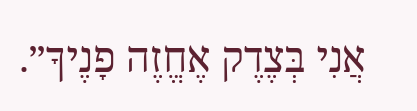אֲנִי בְּצֶדֶק אֶחֱזֶה פָנֶיךָ״.